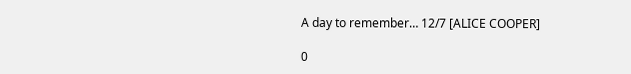A day to remember… 12/7 [ALICE COOPER]

0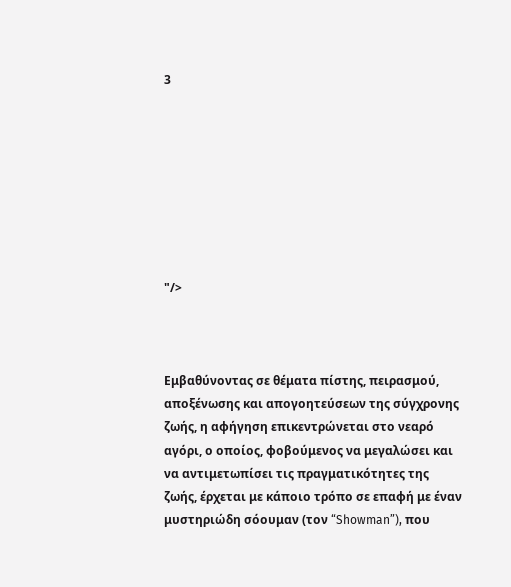3








"/>



Εμβαθύνοντας σε θέματα πίστης, πειρασμού, αποξένωσης και απογοητεύσεων της σύγχρονης ζωής, η αφήγηση επικεντρώνεται στο νεαρό αγόρι, ο οποίος, φοβούμενος να μεγαλώσει και να αντιμετωπίσει τις πραγματικότητες της ζωής, έρχεται με κάποιο τρόπο σε επαφή με έναν μυστηριώδη σόουμαν (τον “Showman”), που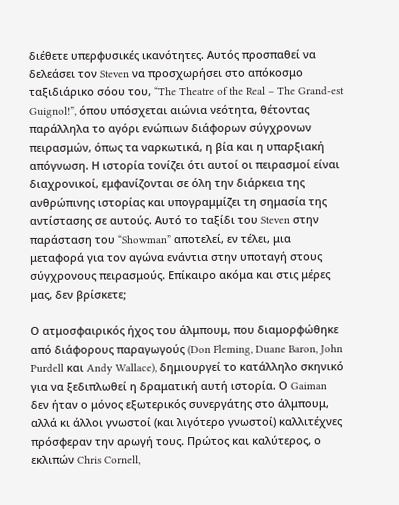διέθετε υπερφυσικές ικανότητες. Αυτός προσπαθεί να δελεάσει τον Steven να προσχωρήσει στο απόκοσμο ταξιδιάρικο σόου του, “The Theatre of the Real – The Grand-est Guignol!”, όπου υπόσχεται αιώνια νεότητα, θέτοντας παράλληλα το αγόρι ενώπιων διάφορων σύγχρονων πειρασμών, όπως τα ναρκωτικά, η βία και η υπαρξιακή απόγνωση. Η ιστορία τονίζει ότι αυτοί οι πειρασμοί είναι διαχρονικοί, εμφανίζονται σε όλη την διάρκεια της ανθρώπινης ιστορίας και υπογραμμίζει τη σημασία της αντίστασης σε αυτούς. Αυτό το ταξίδι του Steven στην παράσταση του “Showman” αποτελεί, εν τέλει, μια μεταφορά για τον αγώνα ενάντια στην υποταγή στους σύγχρονους πειρασμούς. Επίκαιρο ακόμα και στις μέρες μας, δεν βρίσκετε;

Ο ατμοσφαιρικός ήχος του άλμπουμ, που διαμορφώθηκε από διάφορους παραγωγούς (Don Fleming, Duane Baron, John Purdell και Andy Wallace), δημιουργεί το κατάλληλο σκηνικό για να ξεδιπλωθεί η δραματική αυτή ιστορία. Ο Gaiman δεν ήταν ο μόνος εξωτερικός συνεργάτης στο άλμπουμ, αλλά κι άλλοι γνωστοί (και λιγότερο γνωστοί) καλλιτέχνες πρόσφεραν την αρωγή τους. Πρώτος και καλύτερος, ο εκλιπών Chris Cornell,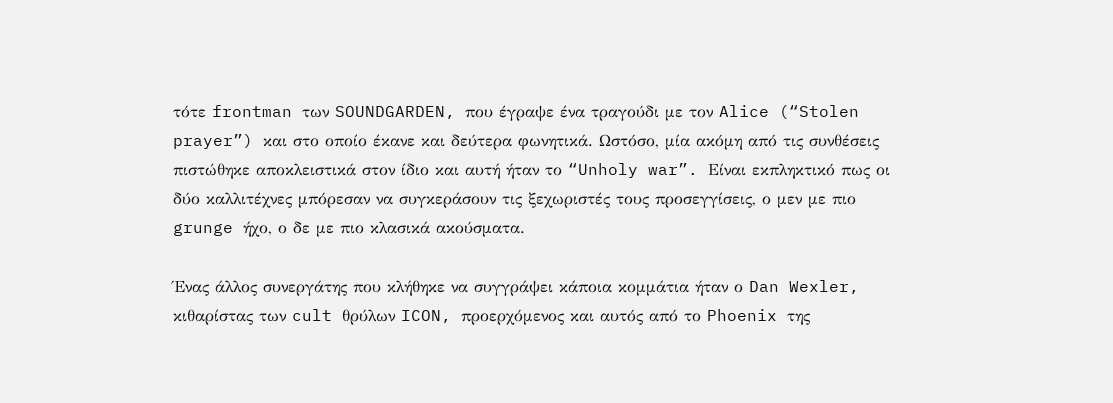τότε frontman των SOUNDGARDEN, που έγραψε ένα τραγούδι με τον Alice (“Stolen prayer”) και στο οποίο έκανε και δεύτερα φωνητικά. Ωστόσο, μία ακόμη από τις συνθέσεις πιστώθηκε αποκλειστικά στον ίδιο και αυτή ήταν το “Unholy war”. Είναι εκπληκτικό πως οι δύο καλλιτέχνες μπόρεσαν να συγκεράσουν τις ξεχωριστές τους προσεγγίσεις, ο μεν με πιο grunge ήχο, ο δε με πιο κλασικά ακούσματα.

Ένας άλλος συνεργάτης που κλήθηκε να συγγράψει κάποια κομμάτια ήταν ο Dan Wexler, κιθαρίστας των cult θρύλων ICON, προερχόμενος και αυτός από το Phoenix της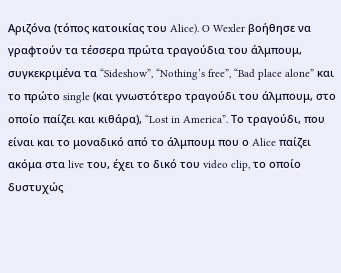Αριζόνα (τόπος κατοικίας του Alice). O Wexler βοήθησε να γραφτούν τα τέσσερα πρώτα τραγούδια του άλμπουμ, συγκεκριμένα τα “Sideshow”, “Nothing’s free”, “Bad place alone” και το πρώτο single (και γνωστότερο τραγούδι του άλμπουμ, στο οποίο παίζει και κιθάρα), “Lost in America”. Το τραγούδι, που είναι και το μοναδικό από το άλμπουμ που ο Alice παίζει ακόμα στα live του, έχει το δικό του video clip, το οποίο δυστυχώς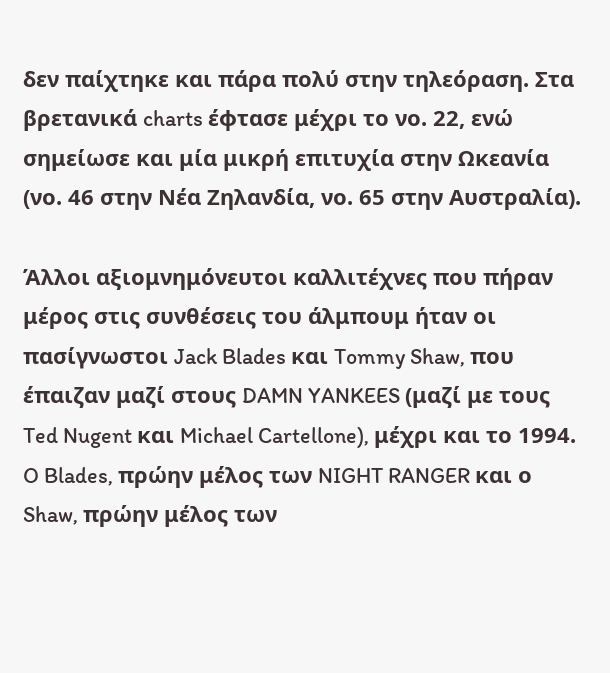δεν παίχτηκε και πάρα πολύ στην τηλεόραση. Στα βρετανικά charts έφτασε μέχρι το νο. 22, ενώ σημείωσε και μία μικρή επιτυχία στην Ωκεανία (νο. 46 στην Νέα Ζηλανδία, νο. 65 στην Αυστραλία).

Άλλοι αξιομνημόνευτοι καλλιτέχνες που πήραν μέρος στις συνθέσεις του άλμπουμ ήταν οι πασίγνωστοι Jack Blades και Tommy Shaw, που έπαιζαν μαζί στους DAMN YANKEES (μαζί με τους Ted Nugent και Michael Cartellone), μέχρι και το 1994. O Blades, πρώην μέλος των NIGHT RANGER και ο Shaw, πρώην μέλος των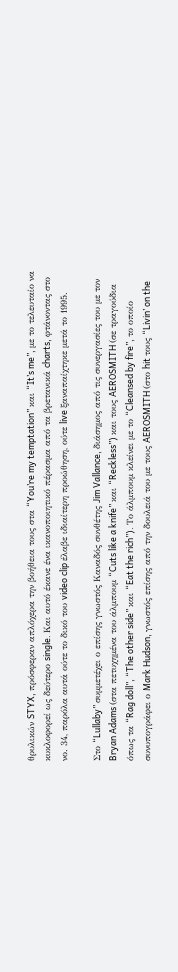θρυλικών STYX, πρόσφεραν απλόχερα την βοήθεια τους στα “You’re my temptation” και “It’s me”, με το τελευταίο να κυκλοφορεί ως δεύτερο single. Και αυτό έκανε ένα ικανοποιητικό πέρασμα από τα βρετανικά charts, φτάνοντας στο νο. 34, παρόλα αυτά ούτε το δικό του video clip έλαβε ιδιαίτερη προώθηση, ούτε live ξαναπαίχτηκε μετά το 1995.

Στο “Lullaby” συμμετέχει ο επίσης γνωστός Καναδός συνθέτης Jim Vallance, διάσημος από τις συνεργασίες του με τον Bryan Adams (στα πετυχημένα του άλμπουμ “Cuts like a knife” και “Reckless”) και τους AEROSMITH (σε τραγούδια όπως τα “Rag doll”, “The other side” και “Eat the rich”). Το άλμπουμ κλείνει με το “Cleansed by fire”, το οποίο συνυπογράφει ο Mark Hudson, γνωστός επίσης από την δουλειά του με τους AEROSMITH (στο hit τους “Livin’ on the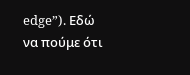edge”). Εδώ να πούμε ότι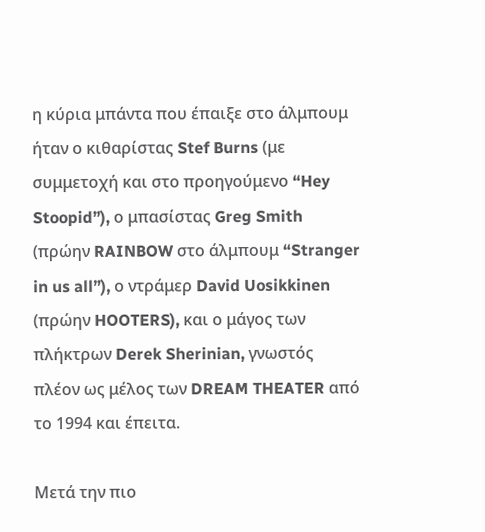η κύρια μπάντα που έπαιξε στο άλμπουμ ήταν ο κιθαρίστας Stef Burns (με συμμετοχή και στο προηγούμενο “Hey Stoopid”), ο μπασίστας Greg Smith (πρώην RAINBOW στο άλμπουμ “Stranger in us all”), ο ντράμερ David Uosikkinen (πρώην HOOTERS), και ο μάγος των πλήκτρων Derek Sherinian, γνωστός πλέον ως μέλος των DREAM THEATER από το 1994 και έπειτα.

Μετά την πιο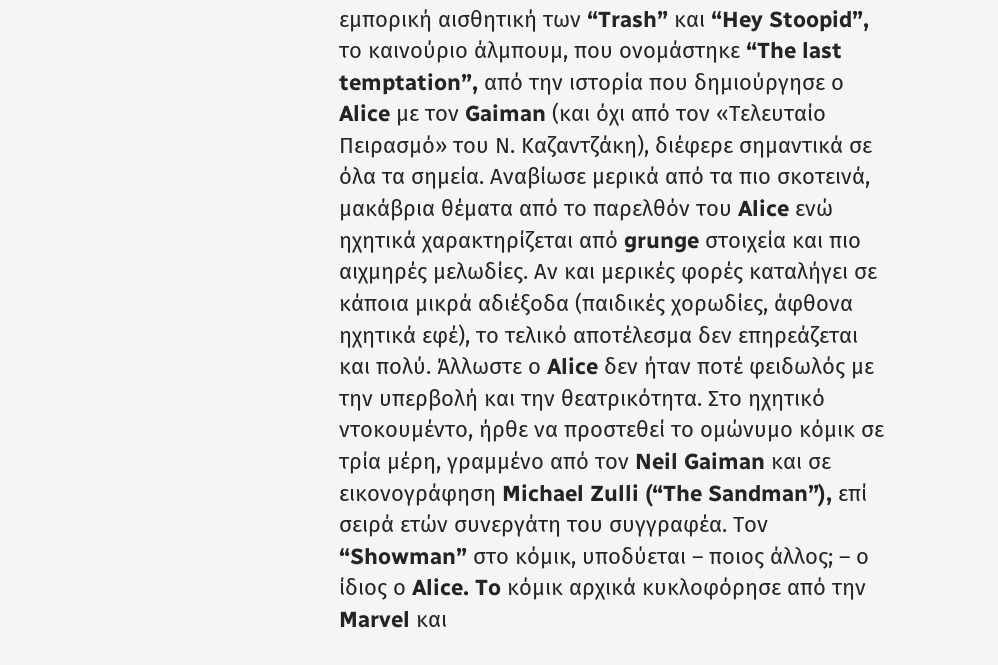εμπορική αισθητική των “Trash” και “Hey Stoopid”, το καινούριο άλμπουμ, που ονομάστηκε “The last temptation”, από την ιστορία που δημιούργησε ο Alice με τον Gaiman (και όχι από τον «Τελευταίο Πειρασμό» του Ν. Καζαντζάκη), διέφερε σημαντικά σε όλα τα σημεία. Αναβίωσε μερικά από τα πιο σκοτεινά, μακάβρια θέματα από το παρελθόν του Alice ενώ ηχητικά χαρακτηρίζεται από grunge στοιχεία και πιο αιχμηρές μελωδίες. Αν και μερικές φορές καταλήγει σε κάποια μικρά αδιέξοδα (παιδικές χορωδίες, άφθονα ηχητικά εφέ), το τελικό αποτέλεσμα δεν επηρεάζεται και πολύ. Άλλωστε ο Alice δεν ήταν ποτέ φειδωλός με την υπερβολή και την θεατρικότητα. Στο ηχητικό ντοκουμέντο, ήρθε να προστεθεί το ομώνυμο κόμικ σε τρία μέρη, γραμμένο από τον Neil Gaiman και σε εικονογράφηση Michael Zulli (“The Sandman”), επί σειρά ετών συνεργάτη του συγγραφέα. Τοv “Showman” στο κόμικ, υποδύεται – ποιος άλλος; – ο ίδιος ο Alice. To κόμικ αρχικά κυκλοφόρησε από την Marvel και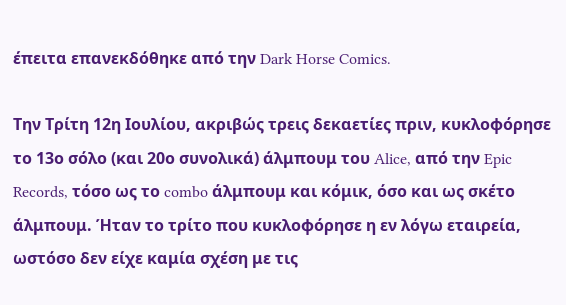έπειτα επανεκδόθηκε από την Dark Horse Comics.

Την Τρίτη 12η Ιουλίου, ακριβώς τρεις δεκαετίες πριν, κυκλοφόρησε το 13ο σόλο (και 20ο συνολικά) άλμπουμ του Alice, από την Epic Records, τόσο ως το combo άλμπουμ και κόμικ, όσο και ως σκέτο άλμπουμ. Ήταν το τρίτο που κυκλοφόρησε η εν λόγω εταιρεία, ωστόσο δεν είχε καμία σχέση με τις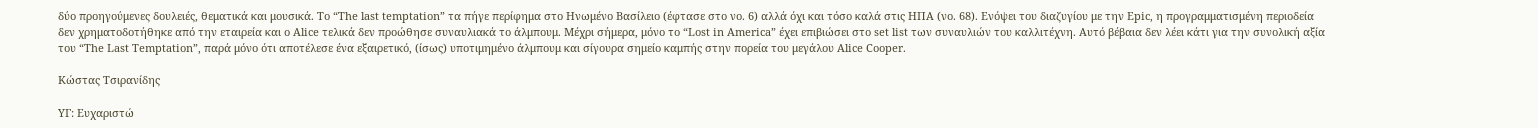δύο προηγούμενες δουλειές, θεματικά και μουσικά. Το “The last temptation” τα πήγε περίφημα στο Ηνωμένο Βασίλειο (έφτασε στο νο. 6) αλλά όχι και τόσο καλά στις ΗΠΑ (νο. 68). Ενόψει του διαζυγίου με την Epic, η προγραμματισμένη περιοδεία δεν χρηματοδοτήθηκε από την εταιρεία και ο Alice τελικά δεν προώθησε συναυλιακά το άλμπουμ. Μέχρι σήμερα, μόνο το “Lost in America” έχει επιβιώσει στο set list των συναυλιών του καλλιτέχνη. Αυτό βέβαια δεν λέει κάτι για την συνολική αξία του “The Last Temptation”, παρά μόνο ότι αποτέλεσε ένα εξαιρετικό, (ίσως) υποτιμημένο άλμπουμ και σίγουρα σημείο καμπής στην πορεία του μεγάλου Alice Cooper.

Κώστας Τσιρανίδης

ΥΓ: Ευχαριστώ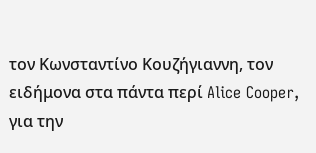τον Κωνσταντίνο Κουζήγιαννη, τον ειδήμονα στα πάντα περί Alice Cooper, για την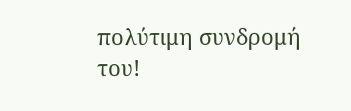πολύτιμη συνδρομή του!